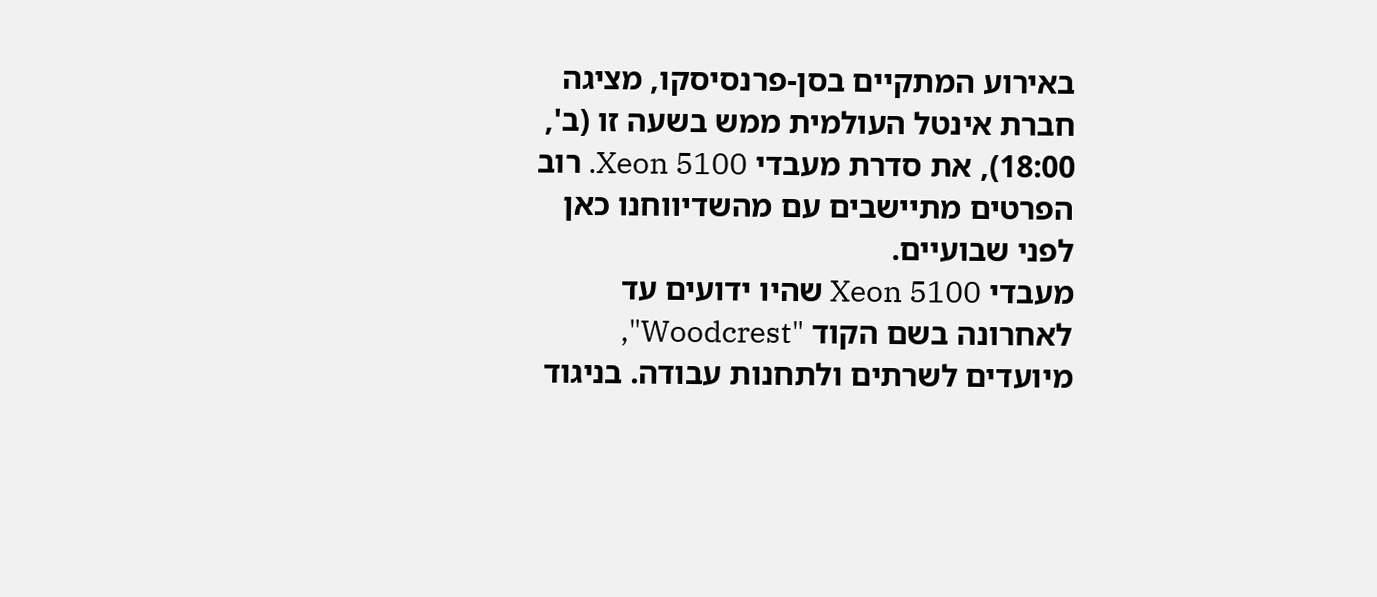באירוע המתקיים בסן-פרנסיסקו, מציגה חברת אינטל העולמית ממש בשעה זו (ב', 18:00), את סדרת מעבדי Xeon 5100. רוב הפרטים מתיישבים עם מהשדיווחנו כאן לפני שבועיים.
מעבדי Xeon 5100 שהיו ידועים עד לאחרונה בשם הקוד "Woodcrest", מיועדים לשרתים ולתחנות עבודה. בניגוד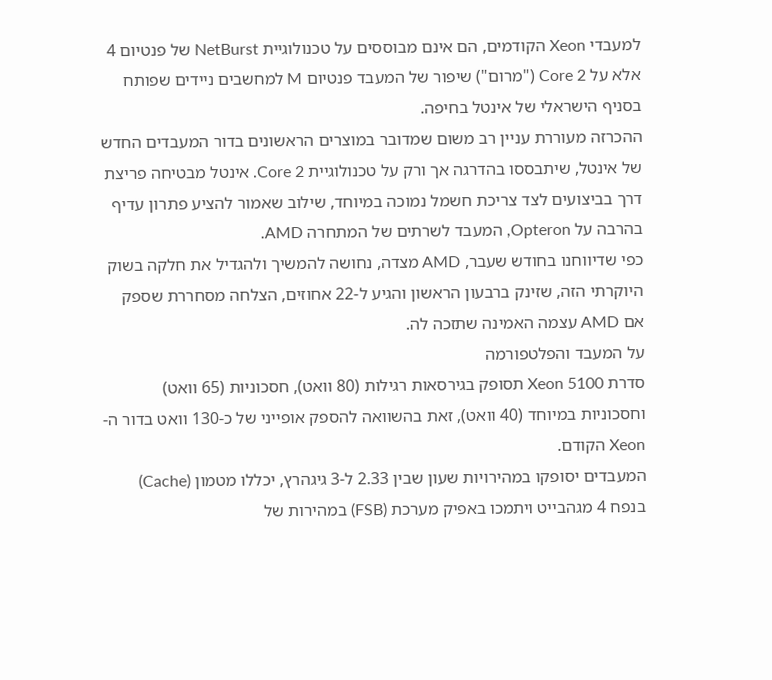למעבדי Xeon הקודמים, הם אינם מבוססים על טכנולוגיית NetBurst של פנטיום 4 אלא על Core 2 ("מרום") שיפור של המעבד פנטיום M למחשבים ניידים שפותח בסניף הישראלי של אינטל בחיפה.
ההכרזה מעוררת עניין רב משום שמדובר במוצרים הראשונים בדור המעבדים החדש של אינטל, שיתבססו בהדרגה אך ורק על טכנולוגיית Core 2. אינטל מבטיחה פריצת דרך בביצועים לצד צריכת חשמל נמוכה במיוחד, שילוב שאמור להציע פתרון עדיף בהרבה על Opteron, המעבד לשרתים של המתחרה AMD.
כפי שדיווחנו בחודש שעבר, AMD מצדה, נחושה להמשיך ולהגדיל את חלקה בשוק היוקרתי הזה, שזינק ברבעון הראשון והגיע ל-22 אחוזים, הצלחה מסחררת שספק אם AMD עצמה האמינה שתזכה לה.
על המעבד והפלטפורמה
סדרת Xeon 5100 תסופק בגירסאות רגילות (80 וואט), חסכוניות (65 וואט) וחסכוניות במיוחד (40 וואט), זאת בהשוואה להספק אופייני של כ-130 וואט בדור ה-Xeon הקודם.
המעבדים יסופקו במהירויות שעון שבין 2.33 ל-3 גיגהרץ, יכללו מטמון (Cache) בנפח 4 מגהבייט ויתמכו באפיק מערכת (FSB) במהירות של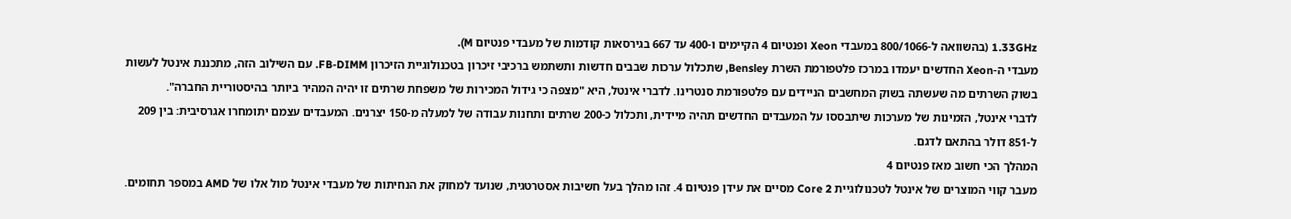1.33GHz (בהשוואה ל-800/1066 במעבדי Xeon ופנטיום 4 הקיימים ו-400 עד 667 בגירסאות קודמות של מעבדי פנטיום M).
מעבדי ה-Xeon החדשים יעמדו במרכז פלטפורמת השרת Bensley, שתכלול ערכות שבבים חדשות ותשתמש ברכיבי זיכרון בטכנולוגיית הזיכרון FB-DIMM. עם השילוב הזה, מתכננת אינטל לעשות בשוק השרתים מה שעשתה בשוק המחשבים הניידים עם פלטפורמת סנטרינו. לדברי אינטל, היא "מצפה כי גידול המכירות של משפחת שרתים זו יהיה המהיר ביותר בהיסטוריית החברה".
לדברי אינטל, הזמינות של מערכות שיתבססו על המעבדים החדשים תהיה מיידית, ותכלול כ-200 שרתים ותחנות עבודה של למעלה מ-150 יצרנים. המעבדים עצמם יתומחרו אגרסיבית: בין 209 ל-851 דולר בהתאם לדגם.
המהלך הכי חשוב מאז פנטיום 4
מעבר קווי המוצרים של אינטל לטכנולוגיית Core 2 מסיים את עידן פנטיום 4. זהו מהלך בעל חשיבות אסטרטגית, שנועד למחוק את הנחיתות של מעבדי אינטל מול אלו של AMD במספר תחומים.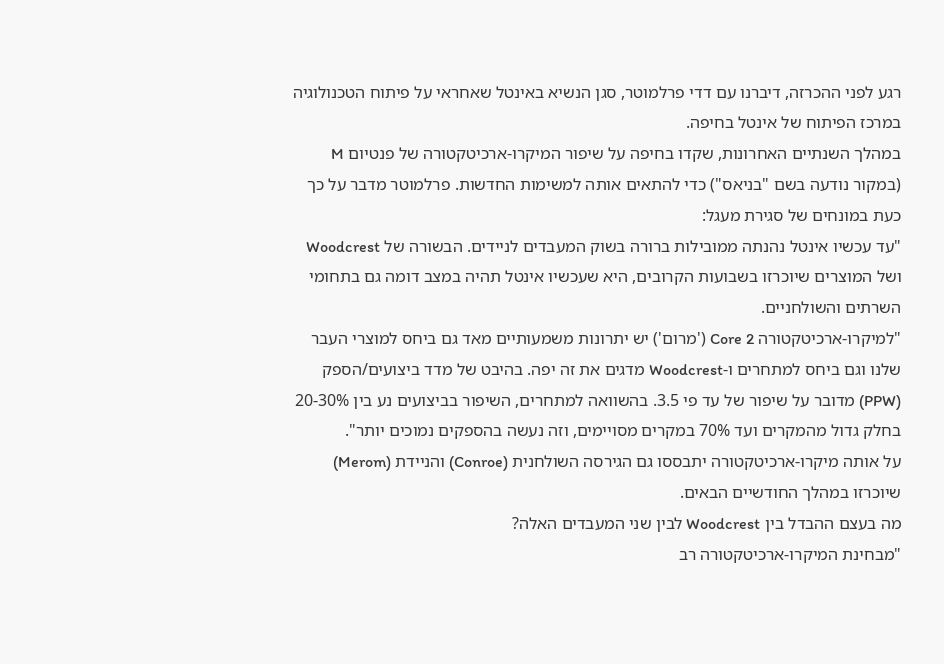רגע לפני ההכרזה, דיברנו עם דדי פרלמוטר, סגן הנשיא באינטל שאחראי על פיתוח הטכנולוגיה במרכז הפיתוח של אינטל בחיפה.
במהלך השנתיים האחרונות, שקדו בחיפה על שיפור המיקרו-ארכיטקטורה של פנטיום M (במקור נודעה בשם "בניאס") כדי להתאים אותה למשימות החדשות. פרלמוטר מדבר על כך כעת במונחים של סגירת מעגל:
"עד עכשיו אינטל נהנתה ממובילות ברורה בשוק המעבדים לניידים. הבשורה של Woodcrest ושל המוצרים שיוכרזו בשבועות הקרובים, היא שעכשיו אינטל תהיה במצב דומה גם בתחומי השרתים והשולחניים.
"למיקרו-ארכיטקטורה Core 2 ('מרום') יש יתרונות משמעותיים מאד גם ביחס למוצרי העבר שלנו וגם ביחס למתחרים ו-Woodcrest מדגים את זה יפה. בהיבט של מדד ביצועים/הספק (PPW) מדובר על שיפור של עד פי 3.5. בהשוואה למתחרים, השיפור בביצועים נע בין 20-30% בחלק גדול מהמקרים ועד 70% במקרים מסויימים, וזה נעשה בהספקים נמוכים יותר".
על אותה מיקרו-ארכיטקטורה יתבססו גם הגירסה השולחנית (Conroe) והניידת (Merom) שיוכרזו במהלך החודשיים הבאים.
מה בעצם ההבדל בין Woodcrest לבין שני המעבדים האלה?
"מבחינת המיקרו-ארכיטקטורה רב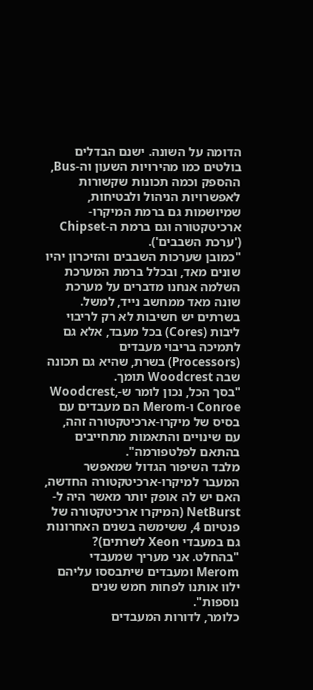הדומה על השונה. ישנם הבדלים בולטים כמו מהירויות השעון וה-Bus, ההספק וכמה תכונות שקשורות לאפשרויות הניהול ולבטיחות, שמיושמות גם ברמת המיקרו-ארכיטקטורה וגם ברמת ה-Chipset ('ערכת השבבים').
"כמובן שערכות השבבים והזיכרון יהיו שונים מאד, ובכלל ברמת המערכת השלמה אנחנו מדברים על מערכת שונה מאד ממחשב נייד, למשל. בשרתים יש חשיבות לא רק לריבוי ליבות (Cores) בכל מעבד, אלא גם לתמיכה בריבוי מעבדים (Processors) בשרת, שהיא גם תכונה שבה Woodcrest תומך.
"בסך הכל, נכון לומר ש-Woodcrest, Conroe ו-Merom הם מעבדים עם בסיס של מיקרו-ארכיטקטורה זהה, עם שינויים והתאמות מתחייבים בהתאם לפלטפורמה".
מלבד השיפור הגדול שמאפשר המעבר למיקרו-ארכיטקטורה החדשה, האם יש לה אופק יותר מאשר היה ל-NetBurst (המיקרו ארכיטקטורה של פנטיום 4, ששימשה בשנים האחרונות גם במעבדי Xeon לשרתים)?
"בהחלט. אני מעריך שמעבדי Merom ומעבדים שיתבססו עליהם ילוו אותנו לפחות חמש שנים נוספות".
כלומר, לדורות המעבדים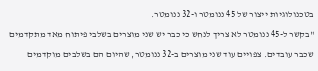בטכנולוגיות ייצור של 45 ננומטר ו-32 ננומטר.
"בקשר ל-45 ננומטר לא צריך לנחש כי כבר יש שני מוצרים בשלבי פיתוח מאד מתקדמים שכבר עובדים. צפויים עוד שני מוצרים ב-32 ננומטר, שהיום הם בשלבים מוקדמים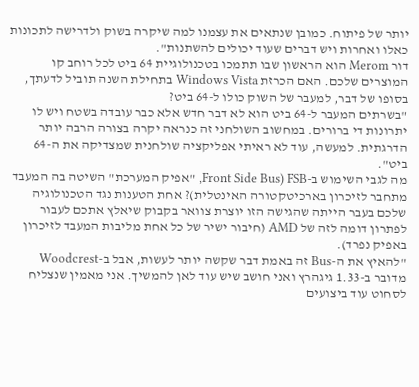יותר של פיתוח. כמובן שנתאים את עצמנו למה שיקרה בשוק ולדרישה לתכונות כאלו ואחרות ויש דברים שעוד יכולים להשתנות".
דור Merom הוא הראשון שבו תתמכו בטכנולוגיית 64 ביט לכל רוחב קו המוצרים שלכם. האם הכרזת Windows Vista בתחילת השנה תוביל לדעתך, בסופו של דבר, למעבר של השוק כולו ל-64 ביט?
"בשרתים המעבר ל-64 ביט הוא לא דבר חדש אלא כבר עובדה בשטח ויש לו יתרונות די ברורים. במחשוב השולחני זה כנראה יקרה בצורה הרבה יותר הדרגתית. למעשה, עוד לא ראיתי אפליקציה שולחנית שמצדיקה את ה-64 ביט".
מה לגבי השימוש ב-FSB (Front Side Bus, "אפיק המערכת" השיטה בה המעבד מתחבר לזיכרון בארכיטקטורה האינטלית)? אחת הטענות נגד הטכנולוגיה שלכם בעבר הייתה שהגישה הזו יוצרת צוואר בקבוק שיאלץ אתכם לעבור לפתרון דומה לזה של AMD (חיבור ישיר של כל אחת מליבות המעבד לזיכרון באפיק נפרד).
"להאיץ את ה-Bus זה באמת דבר שקשה יותר לעשות, אבל ב-Woodcrest מדובר ב-1.33 גיגהרץ ואני חושב שיש עוד לאן להמשיך. אני מאמין שנצליח לסחוט עוד ביצועים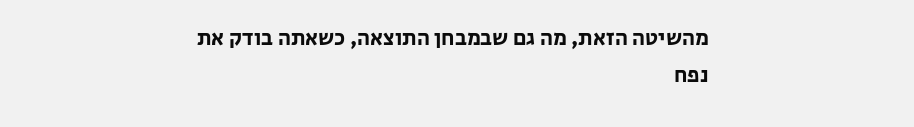מהשיטה הזאת, מה גם שבמבחן התוצאה, כשאתה בודק את נפח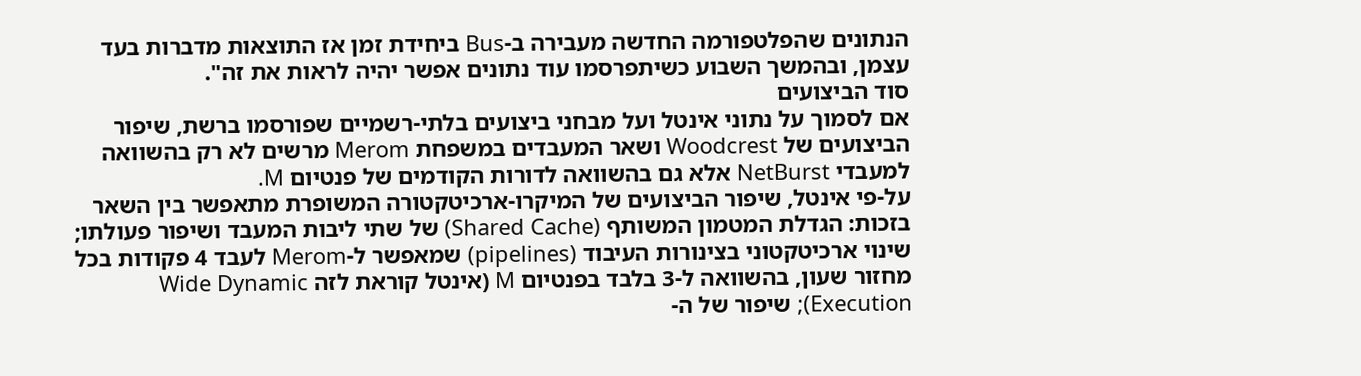הנתונים שהפלטפורמה החדשה מעבירה ב-Bus ביחידת זמן אז התוצאות מדברות בעד עצמן, ובהמשך השבוע כשיתפרסמו עוד נתונים אפשר יהיה לראות את זה".
סוד הביצועים
אם לסמוך על נתוני אינטל ועל מבחני ביצועים בלתי-רשמיים שפורסמו ברשת, שיפור הביצועים של Woodcrest ושאר המעבדים במשפחת Merom מרשים לא רק בהשוואה למעבדי NetBurst אלא גם בהשוואה לדורות הקודמים של פנטיום M.
על-פי אינטל, שיפור הביצועים של המיקרו-ארכיטקטורה המשופרת מתאפשר בין השאר בזכות: הגדלת המטמון המשותף (Shared Cache) של שתי ליבות המעבד ושיפור פעולתו; שינוי ארכיטקטוני בצינורות העיבוד (pipelines) שמאפשר ל-Merom לעבד 4 פקודות בכל מחזור שעון, בהשוואה ל-3 בלבד בפנטיום M (אינטל קוראת לזה Wide Dynamic Execution); שיפור של ה-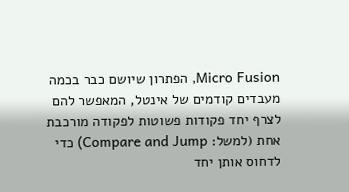Micro Fusion, הפתרון שיושם כבר בכמה מעבדים קודמים של אינטל, המאפשר להם לצרף יחד פקודות פשוטות לפקודה מורכבת אחת (למשל: Compare and Jump) כדי לדחוס אותן יחד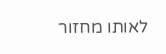לאותו מחזור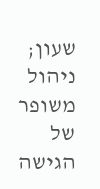שעון; ניהול משופר של הגישה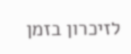לזיכרון בזמן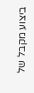ביצוע מקבל של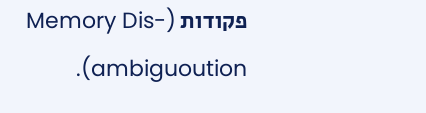פקודות (Memory Dis-ambiguoution).